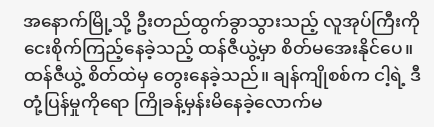အနောက်မြို့သို့ ဦးတည်ထွက်ခွာသွားသည့် လူအုပ်ကြီးကို ငေးစိုက်ကြည့်နေခဲ့သည့် ထန်ဇီယွဲ့မှာ စိတ်မအေးနိုင်ပေ။ ထန်ဇီယွဲ့ စိတ်ထဲမှ တွေးနေခဲ့သည်။ ချန်ကျိုစစ်က ငါ့ရဲ့ ဒီတုံ့ပြန်မှုကိုရော ကြိုခန့်မှန်းမိနေခဲ့လောက်မ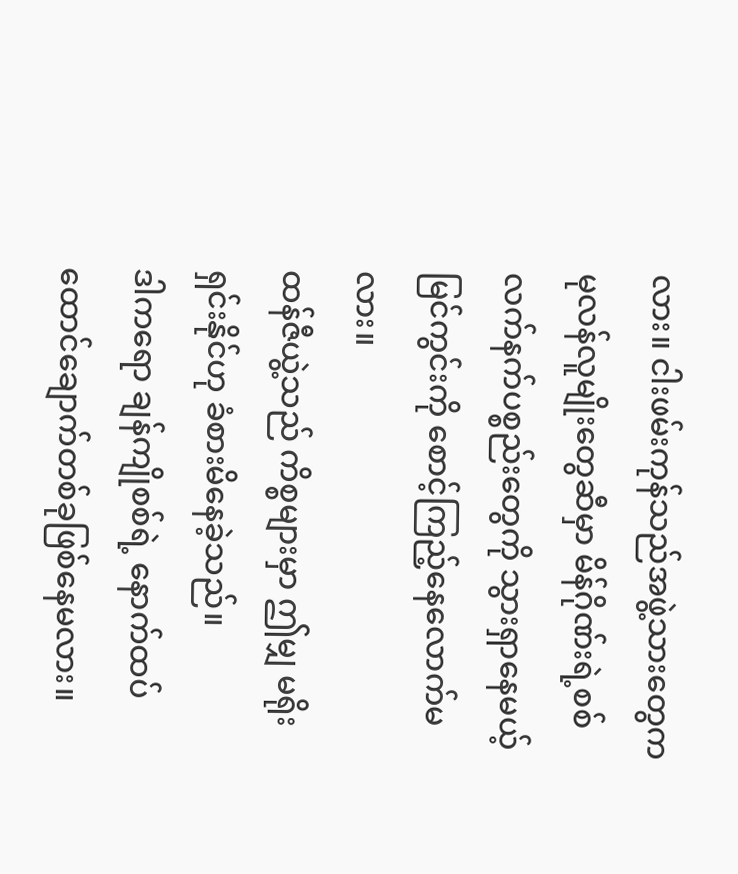လား။ ငါးဖမ်းကုန်သည်အဖွဲ့သားတွေက မုလန်လူမျိုးတွေဆီမှာ မိန်ဂိုဏ်းရဲ့စစ်လက်နက်ပစ္စည်းတွေကို သွားရှာနေမယ့်မြင်ကွင်းကို စောင့်ကြည့်နေလောက်မလား။
ထန်ဇီယွဲ့သည် ကိစ္စများမှာ ဤမျှ မရိုးရှင်းနိုင်ဟု ခံစားမိနေခဲ့သည်။
ဒါကရော ချန်ကျိုစစ်ရဲ့ နောက်ထပ်ထောင်ချောက်တစ်ခုဖြစ်နေမလား။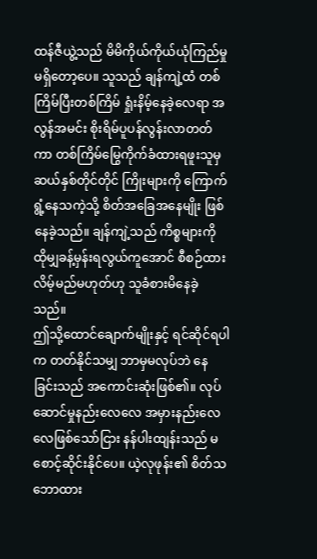ထန်ဇီယွဲ့သည် မိမိကိုယ်ကိုယ်ယုံကြည်မှုမရှိတော့ပေ။ သူသည် ချန်ကျဲ့ထံ တစ်ကြိမ်ပြီးတစ်ကြိမ် ရှုံးနိမ့်နေခဲ့လေရာ အလွန်အမင်း စိုးရိမ်ပူပန်လွန်းလာတတ်ကာ တစ်ကြိမ်မြွေကိုက်ခံထားရဖူးသူမှ ဆယ်နှစ်တိုင်တိုင် ကြိုးများကို ကြောက်ရွံ့နေသကဲ့သို့ စိတ်အခြေအနေမျိုး ဖြစ်နေခဲ့သည်။ ချန်ကျဲ့သည် ကိစ္စများကို ထိုမျှခန့်မှန်းရလွယ်ကူအောင် စီစဉ်ထားလိမ့်မည်မဟုတ်ဟု သူခံစားမိနေခဲ့သည်။
ဤသို့ထောင်ချောက်မျိုးနှင့် ရင်ဆိုင်ရပါက တတ်နိုင်သမျှ ဘာမှမလုပ်ဘဲ နေခြင်းသည် အကောင်းဆုံးဖြစ်၏။ လုပ်ဆောင်မှုနည်းလေလေ အမှားနည်းလေလေဖြစ်သော်ငြား နန်ပါးထျန်းသည် မစောင့်ဆိုင်းနိုင်ပေ။ ယဲ့လုဖုန်း၏ စိတ်သဘောထား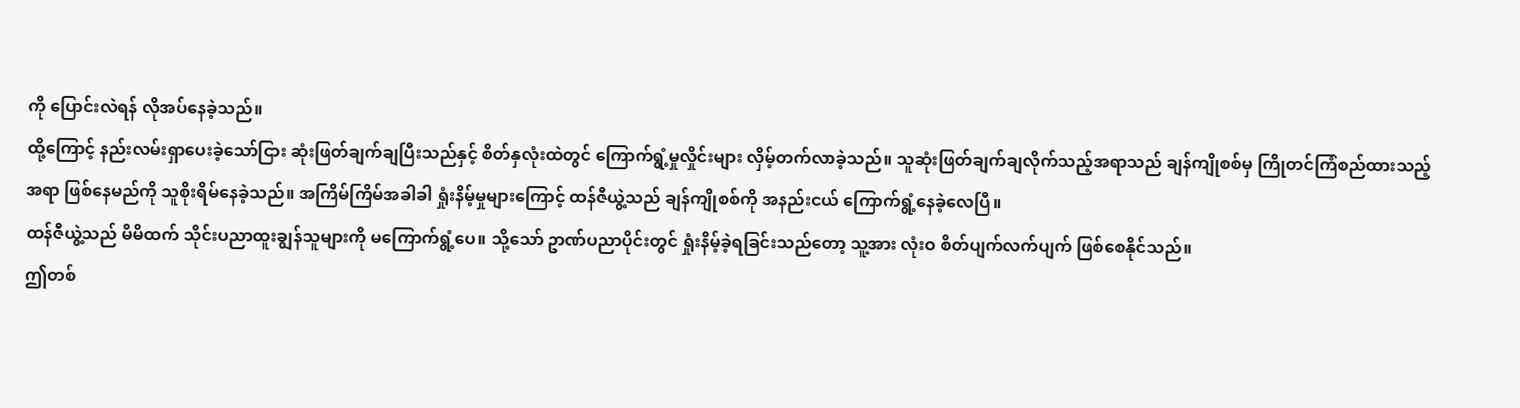ကို ပြောင်းလဲရန် လိုအပ်နေခဲ့သည်။
ထို့ကြောင့် နည်းလမ်းရှာပေးခဲ့သော်ငြား ဆုံးဖြတ်ချက်ချပြီးသည်နှင့် စိတ်နှလုံးထဲတွင် ကြောက်ရွံ့မှုလှိုင်းများ လှိမ့်တက်လာခဲ့သည်။ သူဆုံးဖြတ်ချက်ချလိုက်သည့်အရာသည် ချန်ကျိုစစ်မှ ကြိုတင်ကြံစည်ထားသည့်အရာ ဖြစ်နေမည်ကို သူစိုးရိမ်နေခဲ့သည်။ အကြိမ်ကြိမ်အခါခါ ရှုံးနိမ့်မှုများကြောင့် ထန်ဇီယွဲ့သည် ချန်ကျိုစစ်ကို အနည်းငယ် ကြောက်ရွံ့နေခဲ့လေပြီ။
ထန်ဇီယွဲ့သည် မိမိထက် သိုင်းပညာထူးချွန်သူများကို မကြောက်ရွံ့ပေ။ သို့သော် ဥာဏ်ပညာပိုင်းတွင် ရှုံးနိမ့်ခဲ့ရခြင်းသည်တော့ သူ့အား လုံးဝ စိတ်ပျက်လက်ပျက် ဖြစ်စေနိုင်သည်။
ဤတစ်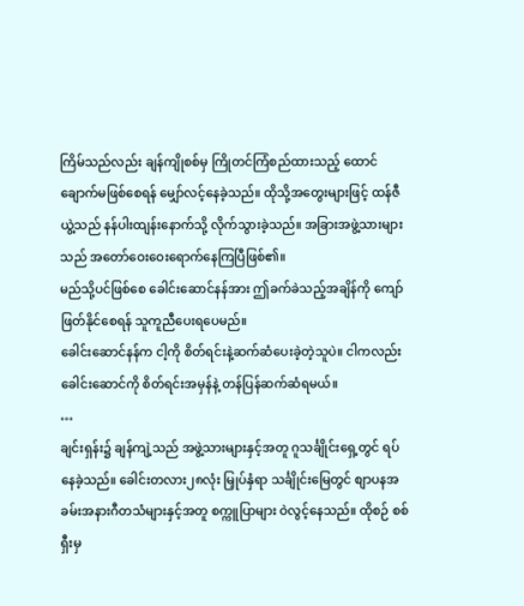ကြိမ်သည်လည်း ချန်ကျိုစစ်မှ ကြိုတင်ကြံစည်ထားသည့် ထောင်ချောက်မဖြစ်စေရန် မျှော်လင့်နေခဲ့သည်။ ထိုသို့အတွေးများဖြင့် ထန်ဇီယွဲ့သည် နန်ပါးထျန်းနောက်သို့ လိုက်သွားခဲ့သည်။ အခြားအဖွဲ့သားများသည် အတော်ဝေးဝေးရောက်နေကြပြီဖြစ်၏။
မည်သို့ပင်ဖြစ်စေ ခေါင်းဆောင်နန်အား ဤခက်ခဲသည့်အချိန်ကို ကျော်ဖြတ်နိုင်စေရန် သူကူညီပေးရပေမည်။
ခေါင်းဆောင်နန်က ငါ့ကို စိတ်ရင်းနဲ့ဆက်ဆံပေးခဲ့တဲ့သူပဲ။ ငါကလည်း ခေါင်းဆောင်ကို စိတ်ရင်းအမှန်နဲ့ တန်ပြန်ဆက်ဆံရမယ်။
…
ချင်းရှန်း၌ ချန်ကျဲ့သည် အဖွဲ့သားများနှင့်အတူ ဂူသင်္ချိုင်းရှေ့တွင် ရပ်နေခဲ့သည်။ ခေါင်းတလား၂၈လုံး မြှုပ်နှံရာ သင်္ချိုင်းမြေတွင် စျာပနအခမ်းအနားဂီတသံများနှင့်အတူ စက္ကူပြာများ ဝဲလွင့်နေသည်။ ထိုစဉ် စစ်ရှီးမှ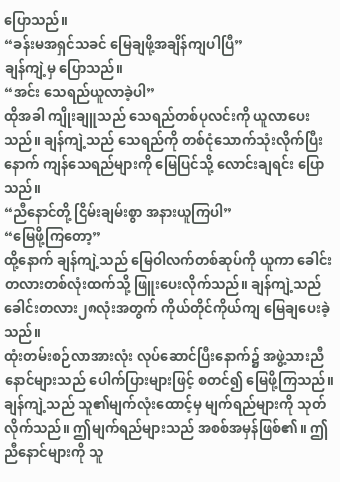ပြောသည်။
“ခန်းမအရှင်သခင် မြေချဖို့အချိန်ကျပါပြီ”
ချန်ကျဲ့မှ ပြောသည်။
“အင်း သေရည်ယူလာခဲ့ပါ”
ထိုအခါ ကျိုးချူသည် သေရည်တစ်ပုလင်းကို ယူလာပေးသည်။ ချန်ကျဲ့သည် သေရည်ကို တစ်ငုံသောက်သုံးလိုက်ပြီးနောက် ကျန်သေရည်များကို မြေပြင်သို့ လောင်းချရင်း ပြောသည်။
“ညီနောင်တို့ ငြိမ်းချမ်းစွာ အနားယူကြပါ”
“မြေဖို့ကြတော့”
ထို့နောက် ချန်ကျဲ့သည် မြေဝါလက်တစ်ဆုပ်ကို ယူကာ ခေါင်းတလားတစ်လုံးထက်သို့ ဖြူးပေးလိုက်သည်။ ချန်ကျဲ့သည် ခေါင်းတလား၂၈လုံးအတွက် ကိုယ်တိုင်ကိုယ်ကျ မြေချပေးခဲ့သည်။
ထုံးတမ်းစဉ်လာအားလုံး လုပ်ဆောင်ပြီးနောက်၌ အဖွဲ့သားညီနောင်များသည် ပေါက်ပြားများဖြင့် စတင်၍ မြေဖို့ကြသည်။
ချန်ကျဲ့သည် သူ၏မျက်လုံးထောင့်မှ မျက်ရည်များကို သုတ်လိုက်သည်။ ဤမျက်ရည်များသည် အစစ်အမှန်ဖြစ်၏။ ဤညီနောင်များကို သူ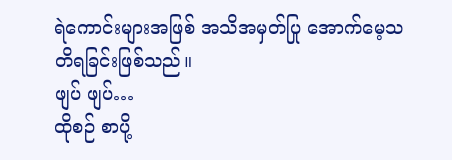ရဲကောင်းများအဖြစ် အသိအမှတ်ပြု အောက်မေ့သတိရခြင်းဖြစ်သည်။
ဖျပ် ဖျပ်…
ထိုစဉ် စာပို့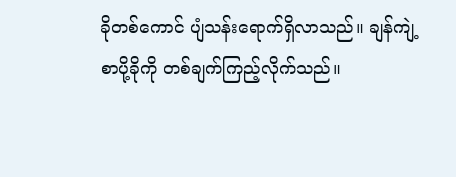ခိုတစ်ကောင် ပျံသန်းရောက်ရှိလာသည်။ ချန်ကျဲ့ စာပို့ခိုကို တစ်ချက်ကြည့်လိုက်သည်။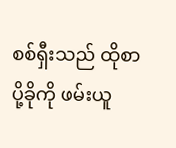စစ်ရှီးသည် ထိုစာပို့ခိုကို ဖမ်းယူ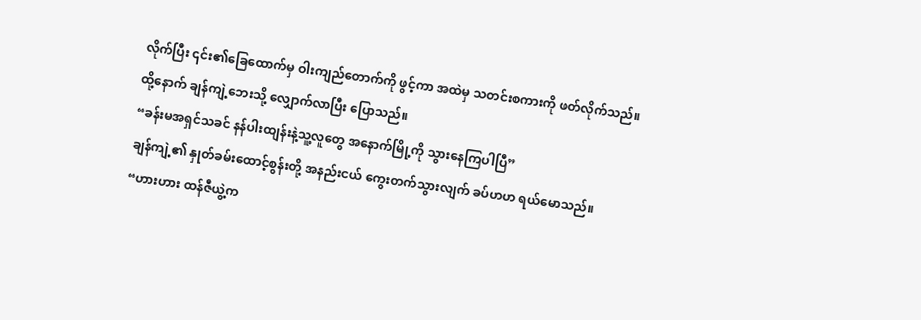လိုက်ပြီး ၎င်း၏ခြေထောက်မှ ဝါးကျည်တောက်ကို ဖွင့်ကာ အထဲမှ သတင်းစကားကို ဖတ်လိုက်သည်။
ထို့နောက် ချန်ကျဲ့ဘေးသို့ လျှောက်လာပြီး ပြောသည်။
“ခန်းမအရှင်သခင် နန်ပါးထျန်းနဲ့သူ့လူတွေ အနောက်မြို့ကို သွားနေကြပါပြီ”
ချန်ကျဲ့၏ နှုတ်ခမ်းထောင့်စွန်းတို့ အနည်းငယ် ကွေးတက်သွားလျက် ခပ်ဟဟ ရယ်မောသည်။
“ဟားဟား ထန်ဇီယွဲ့က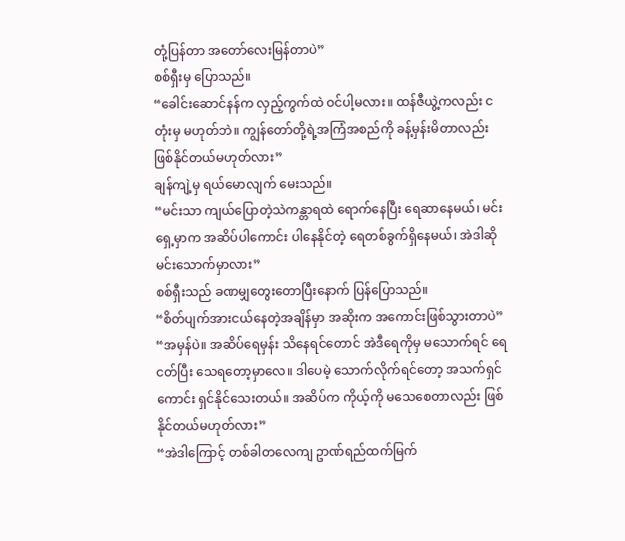တုံ့ပြန်တာ အတော်လေးမြန်တာပဲ”
စစ်ရှီးမှ ပြောသည်။
“ခေါင်းဆောင်နန်က လှည့်ကွက်ထဲ ဝင်ပါ့မလား။ ထန်ဇီယွဲ့ကလည်း ငတုံးမှ မဟုတ်ဘဲ။ ကျွန်တော်တို့ရဲ့အကြံအစည်ကို ခန့်မှန်းမိတာလည်း ဖြစ်နိုင်တယ်မဟုတ်လား”
ချန်ကျဲ့မှ ရယ်မောလျက် မေးသည်။
“မင်းသာ ကျယ်ပြောတဲ့သဲကန္တာရထဲ ရောက်နေပြီး ရေဆာနေမယ်၊ မင်းရှေ့မှာက အဆိပ်ပါကောင်း ပါနေနိုင်တဲ့ ရေတစ်ခွက်ရှိနေမယ်၊ အဲဒါဆို မင်းသောက်မှာလား”
စစ်ရှီးသည် ခဏမျှတွေးတောပြီးနောက် ပြန်ပြောသည်။
“စိတ်ပျက်အားငယ်နေတဲ့အချိန်မှာ အဆိုးက အကောင်းဖြစ်သွားတာပဲ”
“အမှန်ပဲ။ အဆိပ်ရေမှန်း သိနေရင်တောင် အဲဒီရေကိုမှ မသောက်ရင် ရေငတ်ပြီး သေရတော့မှာလေ။ ဒါပေမဲ့ သောက်လိုက်ရင်တော့ အသက်ရှင်ကောင်း ရှင်နိုင်သေးတယ်။ အဆိပ်က ကိုယ့်ကို မသေစေတာလည်း ဖြစ်နိုင်တယ်မဟုတ်လား”
“အဲဒါကြောင့် တစ်ခါတလေကျ ဥာဏ်ရည်ထက်မြက်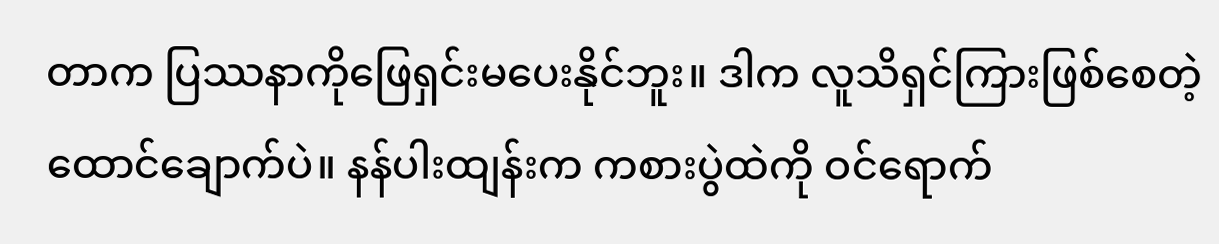တာက ပြဿနာကိုဖြေရှင်းမပေးနိုင်ဘူး။ ဒါက လူသိရှင်ကြားဖြစ်စေတဲ့ ထောင်ချောက်ပဲ။ နန်ပါးထျန်းက ကစားပွဲထဲကို ဝင်ရောက်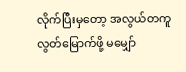လိုက်ပြီးမှတော့ အလွယ်တကူ လွတ်မြောက်ဖို့ မမျှော်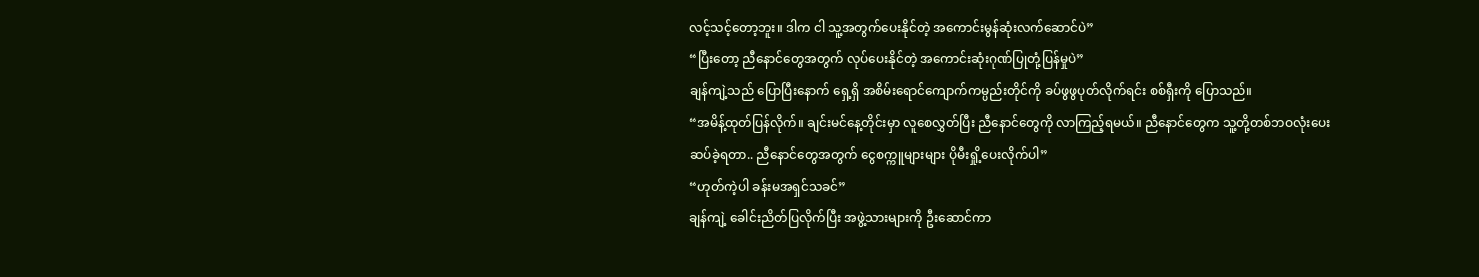လင့်သင့်တော့ဘူး။ ဒါက ငါ သူ့အတွက်ပေးနိုင်တဲ့ အကောင်းမွန်ဆုံးလက်ဆောင်ပဲ”
“ပြီးတော့ ညီနောင်တွေအတွက် လုပ်ပေးနိုင်တဲ့ အကောင်းဆုံးဂုဏ်ပြုတုံ့ပြန်မှုပဲ”
ချန်ကျဲ့သည် ပြောပြီးနောက် ရှေ့ရှိ အစိမ်းရောင်ကျောက်ကမ္ပည်းတိုင်ကို ခပ်ဖွဖွပုတ်လိုက်ရင်း စစ်ရှီးကို ပြောသည်။
“အမိန့်ထုတ်ပြန်လိုက်။ ချင်းမင်နေ့တိုင်းမှာ လူစေလွှတ်ပြီး ညီနောင်တွေကို လာကြည့်ရမယ်။ ညီနောင်တွေက သူ့တို့တစ်ဘဝလုံးပေးဆပ်ခဲ့ရတာ.. ညီနောင်တွေအတွက် ငွေစက္ကူများများ ပိုမီးရှို့ပေးလိုက်ပါ”
“ဟုတ်ကဲ့ပါ ခန်းမအရှင်သခင်”
ချန်ကျဲ့ ခေါင်းညိတ်ပြလိုက်ပြီး အဖွဲ့သားများကို ဦးဆောင်ကာ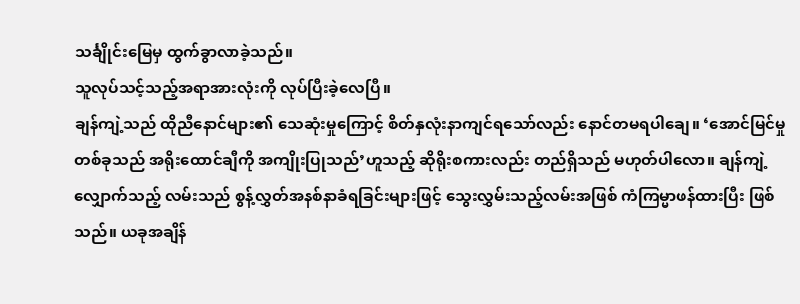သင်္ချိုင်းမြေမှ ထွက်ခွာလာခဲ့သည်။
သူလုပ်သင့်သည့်အရာအားလုံးကို လုပ်ပြီးခဲ့လေပြီ။
ချန်ကျဲ့သည် ထိုညီနောင်များ၏ သေဆုံးမှုကြောင့် စိတ်နှလုံးနာကျင်ရသော်လည်း နောင်တမရပါချေ။ ‘အောင်မြင်မှုတစ်ခုသည် အရိုးထောင်ချီကို အကျိုးပြုသည်’ဟူသည့် ဆိုရိုးစကားလည်း တည်ရှိသည် မဟုတ်ပါလော။ ချန်ကျဲ့လျှောက်သည့် လမ်းသည် စွန့်လွှတ်အနစ်နာခံရခြင်းများဖြင့် သွေးလွှမ်းသည့်လမ်းအဖြစ် ကံကြမ္မာဖန်ထားပြီး ဖြစ်သည်။ ယခုအချိန်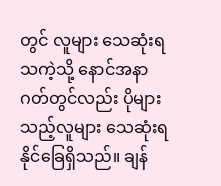တွင် လူများ သေဆုံးရသကဲ့သို့ နောင်အနာဂတ်တွင်လည်း ပိုများသည့်လူများ သေဆုံးရနိုင်ခြေရှိသည်။ ချန်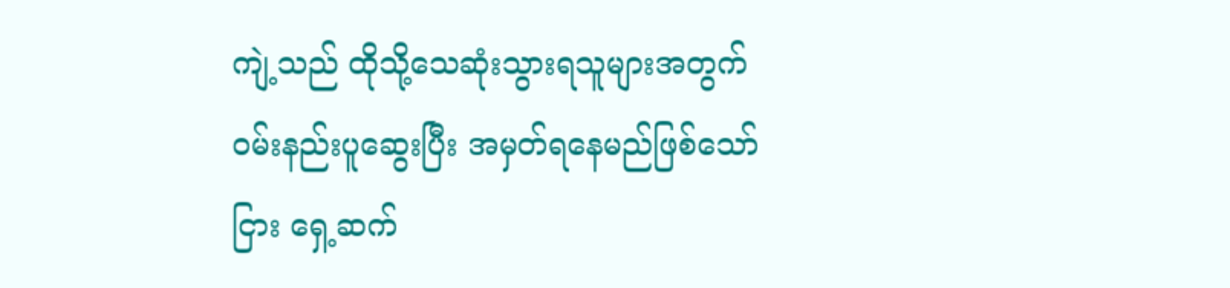ကျဲ့သည် ထိုသို့သေဆုံးသွားရသူများအတွက် ဝမ်းနည်းပူဆွေးပြီး အမှတ်ရနေမည်ဖြစ်သော်ငြား ရှေ့ဆက်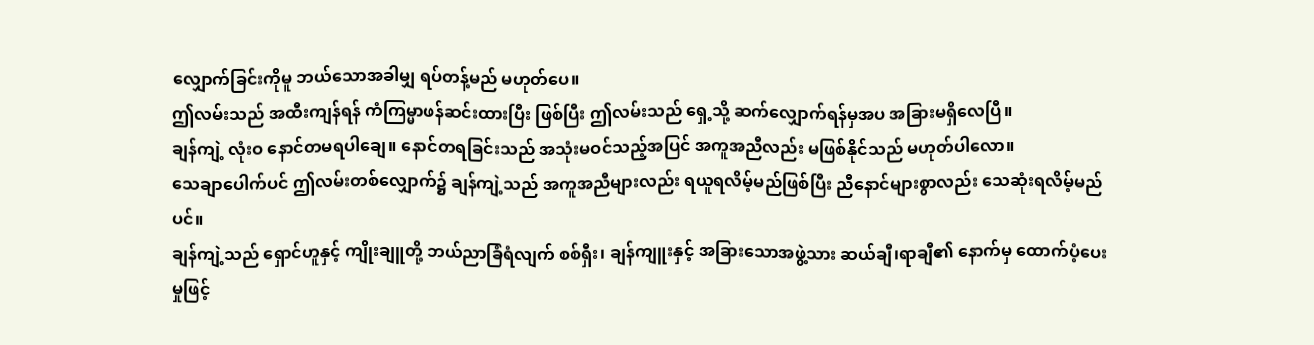လျှောက်ခြင်းကိုမူ ဘယ်သောအခါမျှ ရပ်တန့်မည် မဟုတ်ပေ။
ဤလမ်းသည် အထီးကျန်ရန် ကံကြမ္မာဖန်ဆင်းထားပြီး ဖြစ်ပြီး ဤလမ်းသည် ရှေ့သို့ ဆက်လျှောက်ရန်မှအပ အခြားမရှိလေပြီ။
ချန်ကျဲ့ လုံးဝ နောင်တမရပါချေ။ နောင်တရခြင်းသည် အသုံးမဝင်သည့်အပြင် အကူအညီလည်း မဖြစ်နိုင်သည် မဟုတ်ပါလော။
သေချာပေါက်ပင် ဤလမ်းတစ်လျှောက်၌ ချန်ကျဲ့သည် အကူအညီများလည်း ရယူရလိမ့်မည်ဖြစ်ပြီး ညီနောင်များစွာလည်း သေဆုံးရလိမ့်မည်ပင်။
ချန်ကျဲ့သည် ရှောင်ဟူနှင့် ကျိုးချူတို့ ဘယ်ညာခြံရံလျက် စစ်ရှီး၊ ချန်ကျူးနှင့် အခြားသောအဖွဲ့သား ဆယ်ချီ၊ရာချီ၏ နောက်မှ ထောက်ပံ့ပေးမှုဖြင့်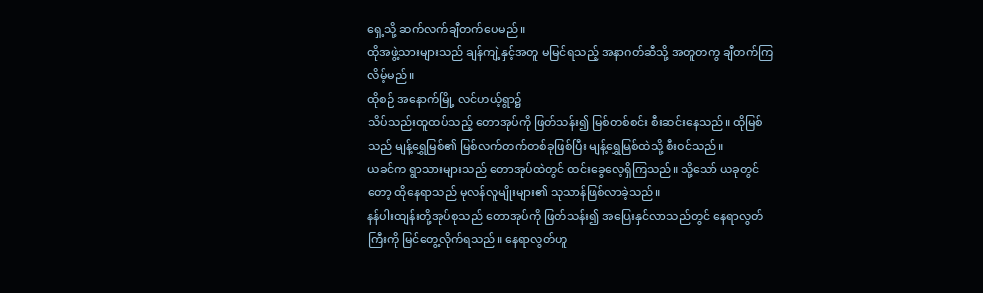ရှေ့သို့ ဆက်လက်ချီတက်ပေမည်။
ထိုအဖွဲ့သားများသည် ချန်ကျဲ့နှင့်အတူ မမြင်ရသည့် အနာဂတ်ဆီသို့ အတူတကွ ချီတက်ကြလိမ့်မည်။
ထိုစဉ် အနောက်မြို့ လင်ဟယ့်ရွာ၌
သိပ်သည်းထူထပ်သည့် တောအုပ်ကို ဖြတ်သန်း၍ မြစ်တစ်စင်း စီးဆင်းနေသည်။ ထိုမြစ်သည် မျန့်ရွှေမြစ်၏ မြစ်လက်တက်တစ်ခုဖြစ်ပြီး မျန့်ရွှေမြစ်ထဲသို့ စီးဝင်သည်။
ယခင်က ရွာသားများသည် တောအုပ်ထဲတွင် ထင်းခွေလေ့ရှိကြသည်။ သို့သော် ယခုတွင်တော့ ထိုနေရာသည် မုလန်လူမျိုးများ၏ သုသာန်ဖြစ်လာခဲ့သည်။
နန်ပါးထျန်းတို့အုပ်စုသည် တောအုပ်ကို ဖြတ်သန်း၍ အပြေးနှင်လာသည်တွင် နေရာလွတ်ကြီးကို မြင်တွေ့လိုက်ရသည်။ နေရာလွတ်ဟူ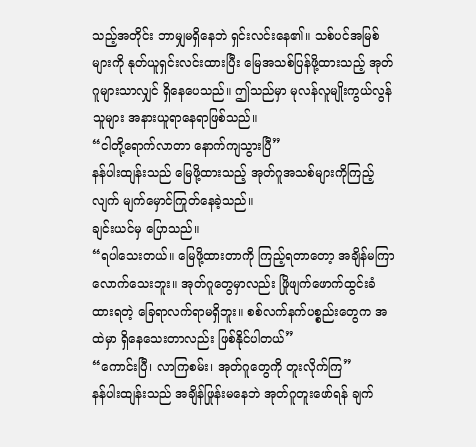သည့်အတိုင်း ဘာမျှမရှိနေဘဲ ရှင်းလင်းနေ၏။ သစ်ပင်အမြစ်များကို နုတ်ယူရှင်းလင်းထားပြီး မြေအသစ်ပြန်ဖို့ထားသည့် အုတ်ဂူများသာလျှင် ရှိနေပေသည်။ ဤသည်မှာ မုလန်လူမျိုးကွယ်လွန်သူများ အနားယူရာနေရာဖြစ်သည်။
“ငါတို့ရောက်လာတာ နောက်ကျသွားပြီ”
နန်ပါးထျန်းသည် မြေဖို့ထားသည့် အုတ်ဂူအသစ်များကိုကြည့်လျက် မျက်မှောင်ကြုတ်နေခဲ့သည်။
ချင်းယင်မှ ပြောသည်။
“ရပါသေးတယ်။ မြေဖို့ထားတာကို ကြည့်ရတာတော့ အချိန်မကြာလောက်သေးဘူး။ အုတ်ဂူတွေမှာလည်း ဖြိုဖျက်ဖောက်ထွင်းခံထားရတဲ့ ခြေရာလက်ရာမရှိဘူး။ စစ်လက်နက်ပစ္စည်းတွေက အထဲမှာ ရှိနေသေးတာလည်း ဖြစ်နိုင်ပါတယ်”
“ကောင်းပြီ၊ လာကြစမ်း၊ အုတ်ဂူတွေကို တူးလိုက်ကြ”
နန်ပါးထျန်းသည် အချိန်ဖြုန်းမနေဘဲ အုတ်ဂူတူးဖော်ရန် ချက်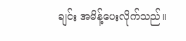ချင်း အမိန့်ပေးလိုက်သည်။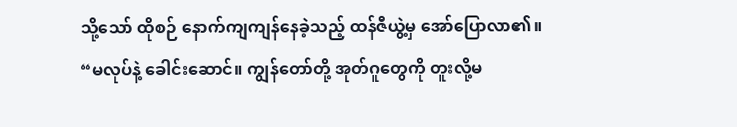သို့သော် ထိုစဉ် နောက်ကျကျန်နေခဲ့သည့် ထန်ဇီယွဲ့မှ အော်ပြောလာ၏။
“မလုပ်နဲ့ ခေါင်းဆောင်။ ကျွန်တော်တို့ အုတ်ဂူတွေကို တူးလို့မ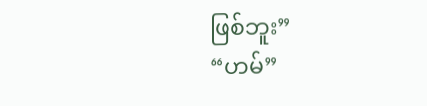ဖြစ်ဘူး”
“ဟမ်”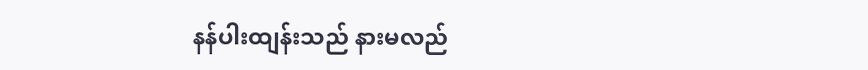နန်ပါးထျန်းသည် နားမလည်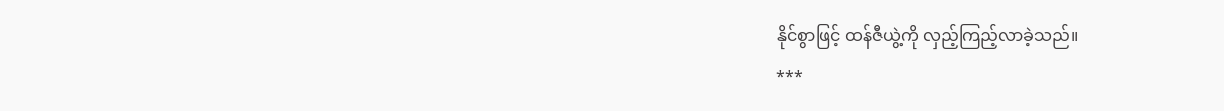နိုင်စွာဖြင့် ထန်ဇီယွဲ့ကို လှည့်ကြည့်လာခဲ့သည်။
***